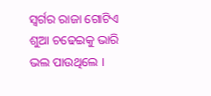ସ୍ୱର୍ଗର ରାଜା ଗୋଟିଏ ଶୁଆ ଚଢେଇକୁ ଭାରି ଭଲ ପାଉଥିଲେ ।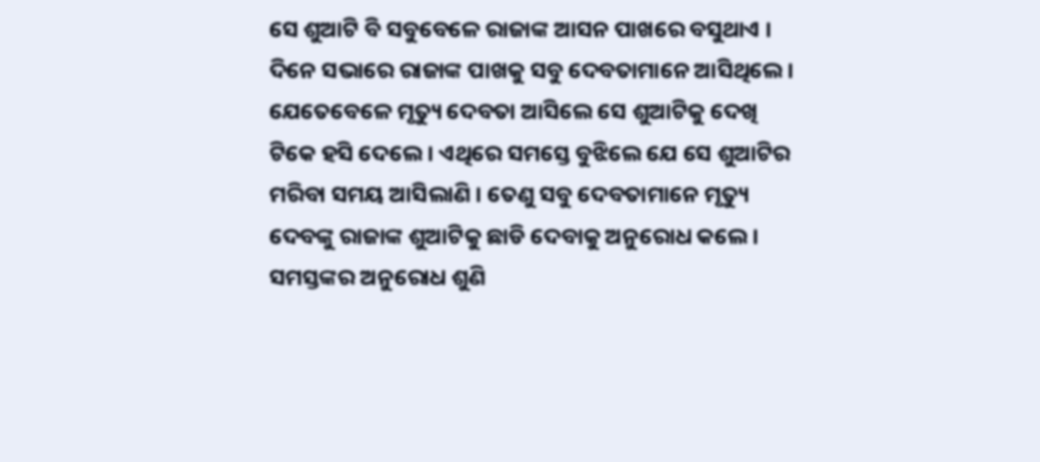ସେ ଶୁଆଟି ବି ସବୁବେଳେ ରାଜାଙ୍କ ଆସନ ପାଖରେ ବସୁଥାଏ ।
ଦିନେ ସଭାରେ ରାଜାଙ୍କ ପାଖକୁ ସବୁ ଦେବତାମାନେ ଆସିଥିଲେ । ଯେତେବେଳେ ମୃତ୍ୟୁ ଦେବତା ଆସିଲେ ସେ ଶୁଆଟିକୁ ଦେଖି ଟିକେ ହସି ଦେଲେ । ଏଥିରେ ସମସ୍ତେ ବୁଝିଲେ ଯେ ସେ ଶୁଆଟିର ମରିବା ସମୟ ଆସିଲାଣି । ତେଣୁ ସବୁ ଦେବତାମାନେ ମୃତ୍ୟୁ ଦେବଙ୍କୁ ରାଜାଙ୍କ ଶୁଆଟିକୁ ଛାଡି ଦେବାକୁ ଅନୁରୋଧ କଲେ ।
ସମସ୍ତଙ୍କର ଅନୁରୋଧ ଶୁଣି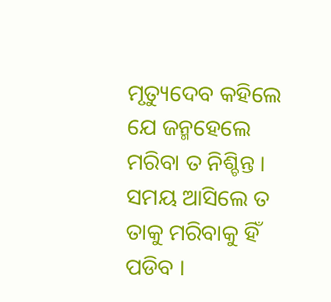ମୃତ୍ୟୁଦେବ କହିଲେ ଯେ ଜନ୍ମହେଲେ ମରିବା ତ ନିଶ୍ଚିନ୍ତ । ସମୟ ଆସିଲେ ତ ତାକୁ ମରିବାକୁ ହିଁ ପଡିବ ।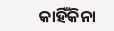କାହିଁକିନା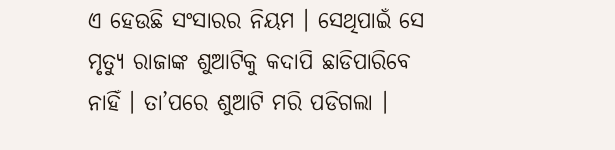ଏ ହେଉଛି ସଂସାରର ନିୟମ । ସେଥିପାଇଁ ସେ ମୃତ୍ୟୁ ରାଜାଙ୍କ ଶୁଆଟିକୁ କଦାପି ଛାଡିପାରିବେ ନାହିଁ । ତା’ପରେ ଶୁଆଟି ମରି ପଡିଗଲା ।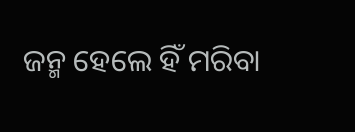ଜନ୍ମ ହେଲେ ହିଁ ମରିବା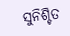ସୁନିଶ୍ଚିତ